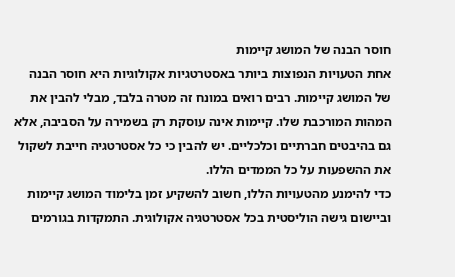חוסר הבנה של המושג קיימות
אחת הטעויות הנפוצות ביותר באסטרטגיות אקולוגיות היא חוסר הבנה של המושג קיימות. רבים רואים במונח זה מטרה בלבד, מבלי להבין את המהות המורכבת שלו. קיימות אינה עוסקת רק בשמירה על הסביבה, אלא גם בהיבטים חברתיים וכלכליים. יש להבין כי כל אסטרטגיה חייבת לשקול את ההשפעות על כל הממדים הללו.
כדי להימנע מהטעויות הללו, חשוב להשקיע זמן בלימוד המושג קיימות וביישום גישה הוליסטית בכל אסטרטגיה אקולוגית. התמקדות בגורמים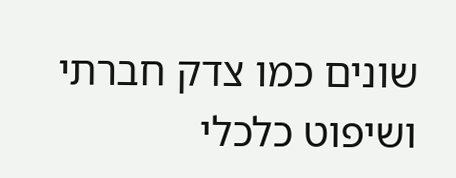שונים כמו צדק חברתי ושיפוט כלכלי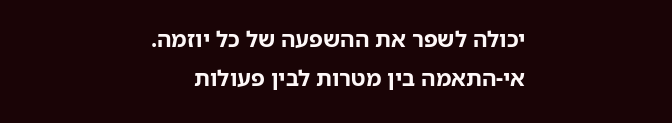יכולה לשפר את ההשפעה של כל יוזמה.
אי-התאמה בין מטרות לבין פעולות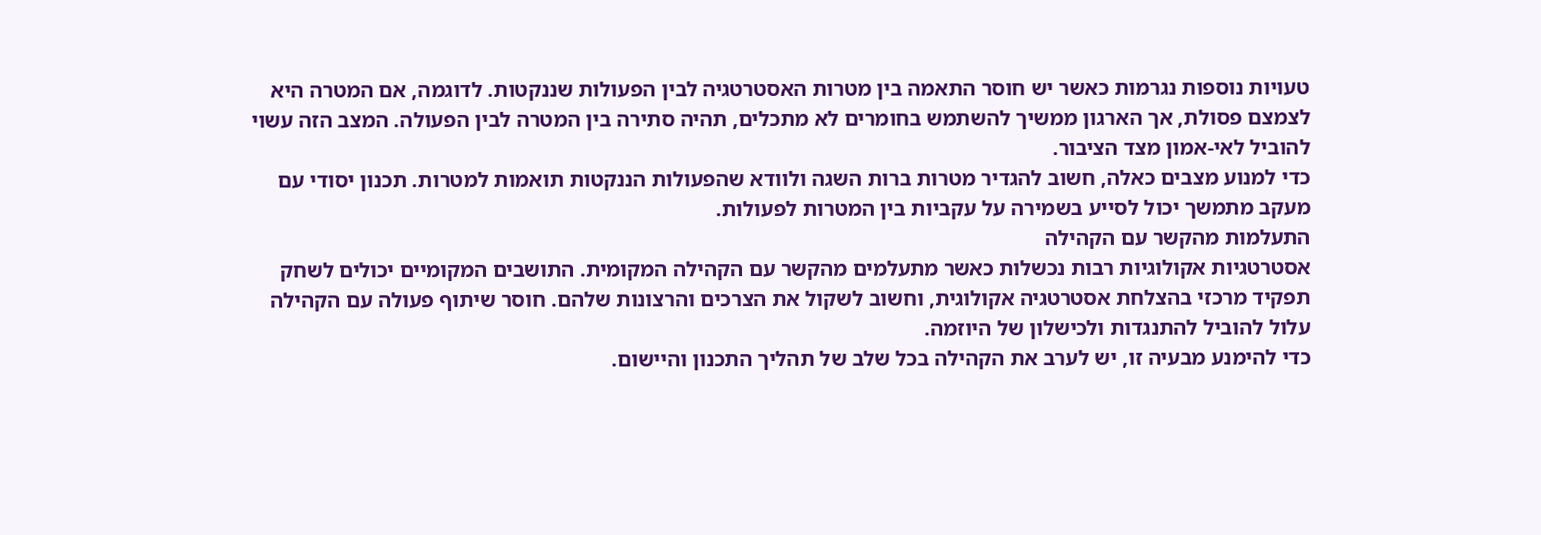טעויות נוספות נגרמות כאשר יש חוסר התאמה בין מטרות האסטרטגיה לבין הפעולות שננקטות. לדוגמה, אם המטרה היא לצמצם פסולת, אך הארגון ממשיך להשתמש בחומרים לא מתכלים, תהיה סתירה בין המטרה לבין הפעולה. המצב הזה עשוי להוביל לאי-אמון מצד הציבור.
כדי למנוע מצבים כאלה, חשוב להגדיר מטרות ברות השגה ולוודא שהפעולות הננקטות תואמות למטרות. תכנון יסודי עם מעקב מתמשך יכול לסייע בשמירה על עקביות בין המטרות לפעולות.
התעלמות מהקשר עם הקהילה
אסטרטגיות אקולוגיות רבות נכשלות כאשר מתעלמים מהקשר עם הקהילה המקומית. התושבים המקומיים יכולים לשחק תפקיד מרכזי בהצלחת אסטרטגיה אקולוגית, וחשוב לשקול את הצרכים והרצונות שלהם. חוסר שיתוף פעולה עם הקהילה עלול להוביל להתנגדות ולכישלון של היוזמה.
כדי להימנע מבעיה זו, יש לערב את הקהילה בכל שלב של תהליך התכנון והיישום.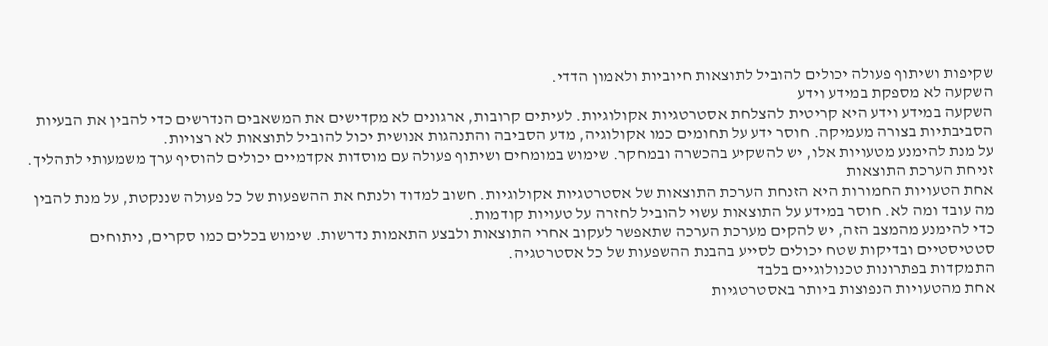שקיפות ושיתוף פעולה יכולים להוביל לתוצאות חיוביות ולאמון הדדי.
השקעה לא מספקת במידע וידע
השקעה במידע וידע היא קריטית להצלחת אסטרטגיות אקולוגיות. לעיתים קרובות, ארגונים לא מקדישים את המשאבים הנדרשים כדי להבין את הבעיות הסביבתיות בצורה מעמיקה. חוסר ידע על תחומים כמו אקולוגיה, מדע הסביבה והתנהגות אנושית יכול להוביל לתוצאות לא רצויות.
על מנת להימנע מטעויות אלו, יש להשקיע בהכשרה ובמחקר. שימוש במומחים ושיתוף פעולה עם מוסדות אקדמיים יכולים להוסיף ערך משמעותי לתהליך.
זניחת הערכת התוצאות
אחת הטעויות החמורות היא הזנחת הערכת התוצאות של אסטרטגיות אקולוגיות. חשוב למדוד ולנתח את ההשפעות של כל פעולה שננקטת, על מנת להבין מה עובד ומה לא. חוסר במידע על התוצאות עשוי להוביל לחזרה על טעויות קודמות.
כדי להימנע מהמצב הזה, יש להקים מערכת הערכה שתאפשר לעקוב אחרי התוצאות ולבצע התאמות נדרשות. שימוש בכלים כמו סקרים, ניתוחים סטטיסטיים ובדיקות שטח יכולים לסייע בהבנת ההשפעות של כל אסטרטגיה.
התמקדות בפתרונות טכנולוגיים בלבד
אחת מהטעויות הנפוצות ביותר באסטרטגיות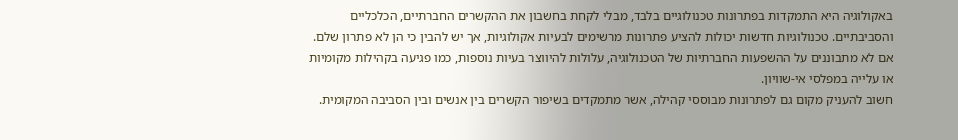באקולוגיה היא התמקדות בפתרונות טכנולוגיים בלבד, מבלי לקחת בחשבון את ההקשרים החברתיים, הכלכליים והסביבתיים. טכנולוגיות חדשות יכולות להציע פתרונות מרשימים לבעיות אקולוגיות, אך יש להבין כי הן לא פתרון שלם. אם לא מתבוננים על ההשפעות החברתיות של הטכנולוגיה, עלולות להיווצר בעיות נוספות, כמו פגיעה בקהילות מקומיות או עלייה במפלסי אי-שוויון.
חשוב להעניק מקום גם לפתרונות מבוססי קהילה, אשר מתמקדים בשיפור הקשרים בין אנשים ובין הסביבה המקומית.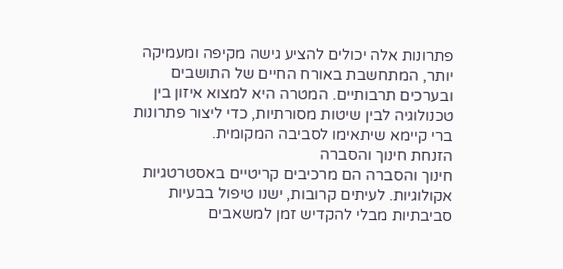פתרונות אלה יכולים להציע גישה מקיפה ומעמיקה יותר, המתחשבת באורח החיים של התושבים ובערכים תרבותיים. המטרה היא למצוא איזון בין טכנולוגיה לבין שיטות מסורתיות, כדי ליצור פתרונות ברי קיימא שיתאימו לסביבה המקומית.
הזנחת חינוך והסברה
חינוך והסברה הם מרכיבים קריטיים באסטרטגיות אקולוגיות. לעיתים קרובות, ישנו טיפול בבעיות סביבתיות מבלי להקדיש זמן למשאבים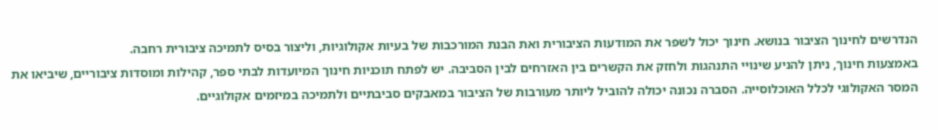הנדרשים לחינוך הציבור בנושא. חינוך יכול לשפר את המודעות הציבורית ואת הבנת המורכבות של בעיות אקולוגיות, וליצור בסיס לתמיכה ציבורית רחבה.
באמצעות חינוך, ניתן להניע שינויי התנהגות ולחזק את הקשרים בין האזרחים לבין הסביבה. יש לפתח תוכניות חינוך המיועדות לבתי ספר, קהילות ומוסדות ציבוריים, שיביאו את המסר האקולוגי לכלל האוכלוסייה. הסברה נכונה יכולה להוביל ליותר מעורבות של הציבור במאבקים סביבתיים ולתמיכה במיזמים אקולוגיים.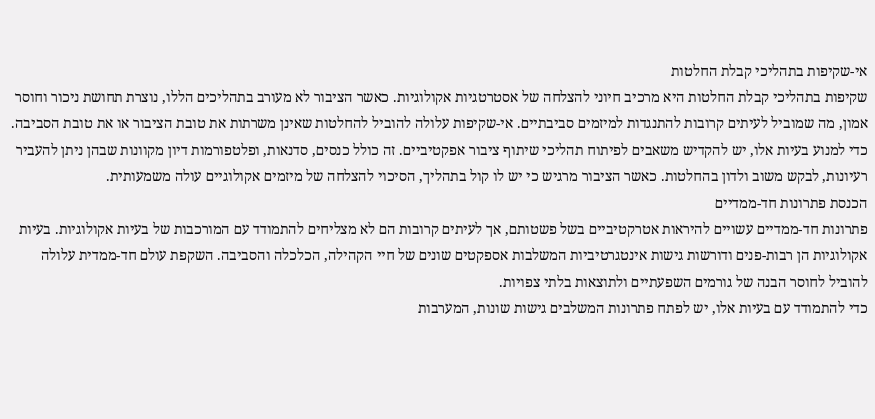אי-שקיפות בתהליכי קבלת החלטות
שקיפות בתהליכי קבלת החלטות היא מרכיב חיוני להצלחה של אסטרטגיות אקולוגיות. כאשר הציבור לא מעורב בתהליכים הללו, נוצרת תחושת ניכור וחוסר אמון, מה שמוביל לעיתים קרובות להתנגדות למיזמים סביבתיים. אי-שקיפות עלולה להוביל להחלטות שאינן משרתות את טובת הציבור או את טובת הסביבה.
כדי למנוע בעיות אלו, יש להקדיש משאבים לפיתוח תהליכי שיתוף ציבור אפקטיביים. זה כולל כנסים, סדנאות, ופלטפורמות דיון מקוונות שבהן ניתן להעביר רעיונות, לבקש משוב ולדון בהחלטות. כאשר הציבור מרגיש כי יש לו קול בתהליך, הסיכוי להצלחה של מיזמים אקולוגיים עולה משמעותית.
הכנסת פתרונות חד-ממדיים
פתרונות חד-ממדיים עשויים להיראות אטרקטיביים בשל פשטותם, אך לעיתים קרובות הם לא מצליחים להתמודד עם המורכבות של בעיות אקולוגיות. בעיות אקולוגיות הן רבות-פנים ודורשות גישות אינטגרטיביות המשלבות אספקטים שונים של חיי הקהילה, הכלכלה והסביבה. השקפת עולם חד-ממדית עלולה להוביל לחוסר הבנה של גורמים השפעתיים ולתוצאות בלתי צפויות.
כדי להתמודד עם בעיות אלו, יש לפתח פתרונות המשלבים גישות שונות, המערבות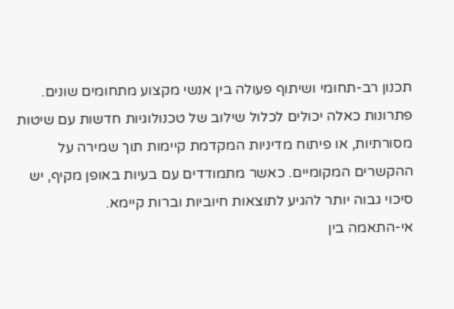תכנון רב-תחומי ושיתוף פעולה בין אנשי מקצוע מתחומים שונים. פתרונות כאלה יכולים לכלול שילוב של טכנולוגיות חדשות עם שיטות מסורתיות, או פיתוח מדיניות המקדמת קיימות תוך שמירה על ההקשרים המקומיים. כאשר מתמודדים עם בעיות באופן מקיף, יש סיכוי גבוה יותר להגיע לתוצאות חיוביות וברות קיימא.
אי-התאמה בין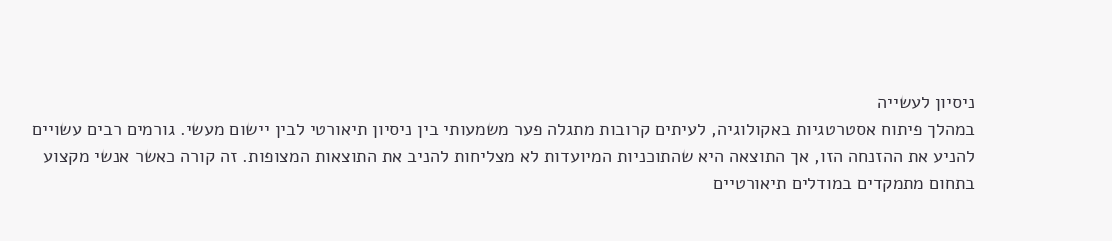ניסיון לעשייה
במהלך פיתוח אסטרטגיות באקולוגיה, לעיתים קרובות מתגלה פער משמעותי בין ניסיון תיאורטי לבין יישום מעשי. גורמים רבים עשויים להניע את ההזנחה הזו, אך התוצאה היא שהתוכניות המיועדות לא מצליחות להניב את התוצאות המצופות. זה קורה כאשר אנשי מקצוע בתחום מתמקדים במודלים תיאורטיים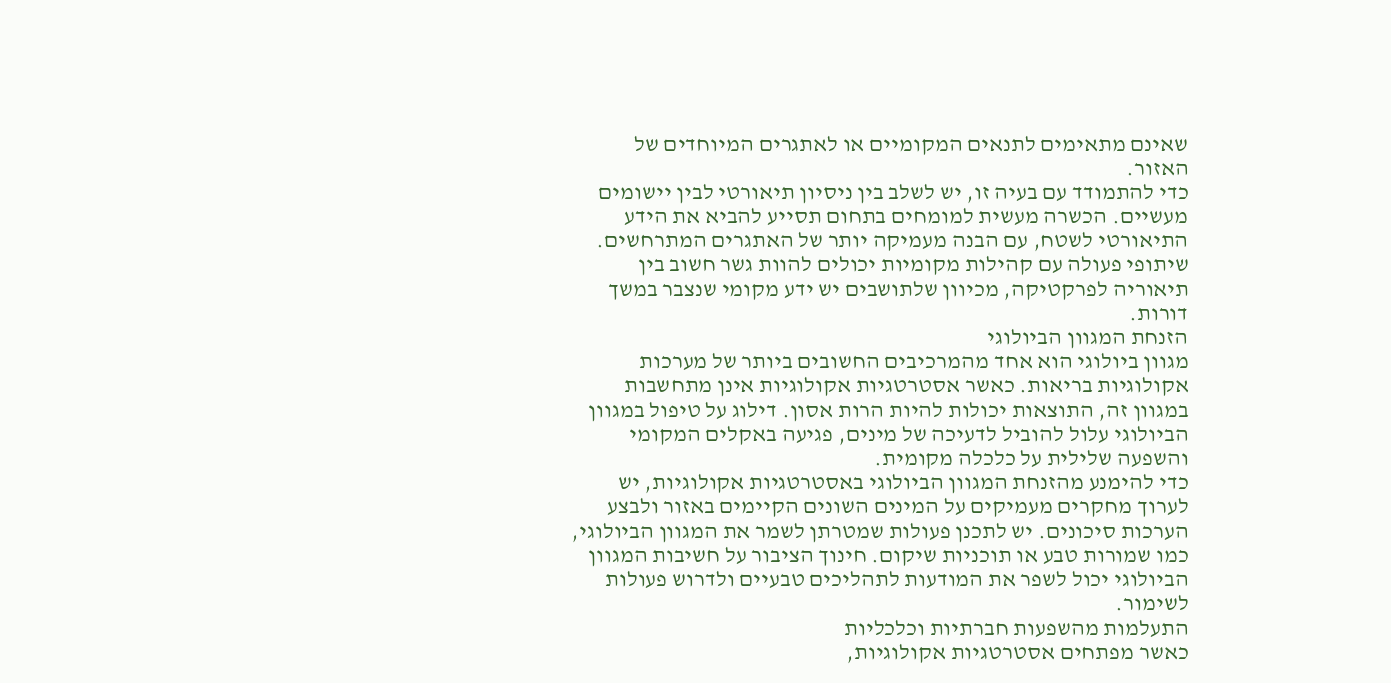שאינם מתאימים לתנאים המקומיים או לאתגרים המיוחדים של האזור.
כדי להתמודד עם בעיה זו, יש לשלב בין ניסיון תיאורטי לבין יישומים מעשיים. הכשרה מעשית למומחים בתחום תסייע להביא את הידע התיאורטי לשטח, עם הבנה מעמיקה יותר של האתגרים המתרחשים. שיתופי פעולה עם קהילות מקומיות יכולים להוות גשר חשוב בין תיאוריה לפרקטיקה, מכיוון שלתושבים יש ידע מקומי שנצבר במשך דורות.
הזנחת המגוון הביולוגי
מגוון ביולוגי הוא אחד מהמרכיבים החשובים ביותר של מערכות אקולוגיות בריאות. כאשר אסטרטגיות אקולוגיות אינן מתחשבות במגוון זה, התוצאות יכולות להיות הרות אסון. דילוג על טיפול במגוון הביולוגי עלול להוביל לדעיכה של מינים, פגיעה באקלים המקומי והשפעה שלילית על כלכלה מקומית.
כדי להימנע מהזנחת המגוון הביולוגי באסטרטגיות אקולוגיות, יש לערוך מחקרים מעמיקים על המינים השונים הקיימים באזור ולבצע הערכות סיכונים. יש לתכנן פעולות שמטרתן לשמר את המגוון הביולוגי, כמו שמורות טבע או תוכניות שיקום. חינוך הציבור על חשיבות המגוון הביולוגי יכול לשפר את המודעות לתהליכים טבעיים ולדרוש פעולות לשימור.
התעלמות מהשפעות חברתיות וכלכליות
כאשר מפתחים אסטרטגיות אקולוגיות,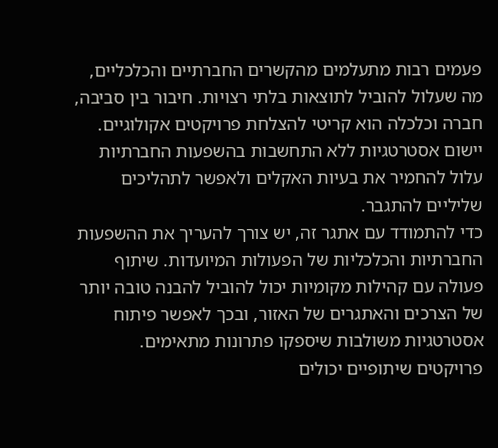פעמים רבות מתעלמים מהקשרים החברתיים והכלכליים, מה שעלול להוביל לתוצאות בלתי רצויות. חיבור בין סביבה, חברה וכלכלה הוא קריטי להצלחת פרויקטים אקולוגיים. יישום אסטרטגיות ללא התחשבות בהשפעות החברתיות עלול להחמיר את בעיות האקלים ולאפשר לתהליכים שליליים להתגבר.
כדי להתמודד עם אתגר זה, יש צורך להעריך את ההשפעות החברתיות והכלכליות של הפעולות המיועדות. שיתוף פעולה עם קהילות מקומיות יכול להוביל להבנה טובה יותר של הצרכים והאתגרים של האזור, ובכך לאפשר פיתוח אסטרטגיות משולבות שיספקו פתרונות מתאימים. פרויקטים שיתופיים יכולים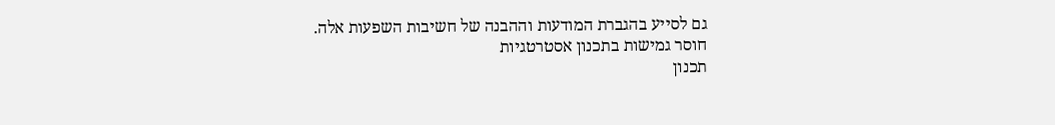גם לסייע בהגברת המודעות וההבנה של חשיבות השפעות אלה.
חוסר גמישות בתכנון אסטרטגיות
תכנון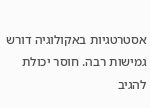אסטרטגיות באקולוגיה דורש גמישות רבה. חוסר יכולת להגיב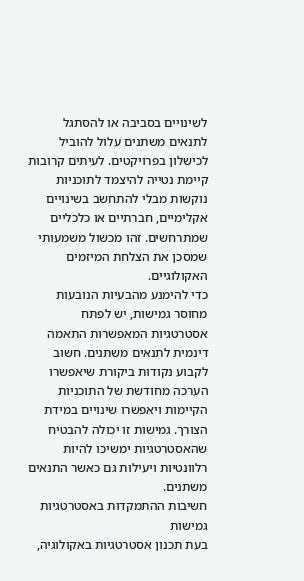לשינויים בסביבה או להסתגל לתנאים משתנים עלול להוביל לכישלון בפרויקטים. לעיתים קרובות קיימת נטייה להיצמד לתוכניות נוקשות מבלי להתחשב בשינויים אקלימיים, חברתיים או כלכליים שמתרחשים. זהו מכשול משמעותי שמסכן את הצלחת המיזמים האקולוגיים.
כדי להימנע מהבעיות הנובעות מחוסר גמישות, יש לפתח אסטרטגיות המאפשרות התאמה דינמית לתנאים משתנים. חשוב לקבוע נקודות ביקורת שיאפשרו הערכה מחודשת של התוכניות הקיימות ויאפשרו שינויים במידת הצורך. גמישות זו יכולה להבטיח שהאסטרטגיות ימשיכו להיות רלוונטיות ויעילות גם כאשר התנאים משתנים.
חשיבות ההתמקדות באסטרטגיות גמישות
בעת תכנון אסטרטגיות באקולוגיה,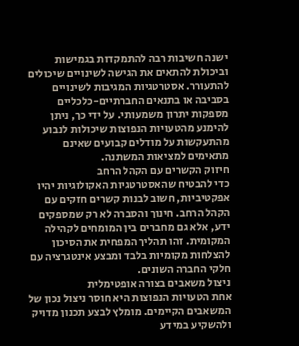ישנה חשיבות רבה להתמקדות בגמישות וביכולת להתאים את הגישה לשינויים שיכולים להתעורר. אסטרטגיות המגיבות לשינויים בסביבה או בתנאים החברתיים-כלכליים מספקות יתרון משמעותי. על ידי כך, ניתן להימנע מהטעויות הנפוצות שיכולות לנבוע מהתעקשות על מודלים קבועים שאינם מתאימים למציאות המשתנה.
חיזוק הקשרים עם הקהל הרחב
כדי להבטיח שהאסטרטגיות האקולוגיות יהיו אפקטיביות, חשוב לבנות קשרים חזקים עם הקהל הרחב. חינוך והסברה לא רק שמספקים ידע, אלא גם מחברים בין המומחים לקהילה המקומית. זהו תהליך המפחית את הסיכון להצלחות מקומיות בלבד ומבצע אינטגרציה עם חלקי החברה השונים.
ניצול משאבים בצורה אופטימלית
אחת הטעויות הנפוצות היא חוסר ניצול נכון של המשאבים הקיימים. מומלץ לבצע תכנון מדויק ולהשקיע במידע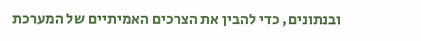ובנתונים, כדי להבין את הצרכים האמיתיים של המערכת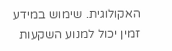האקולוגית. שימוש במידע זמין יכול למנוע השקעות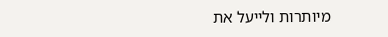מיותרות ולייעל את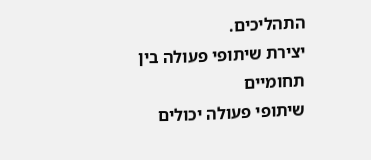התהליכים.
יצירת שיתופי פעולה בין תחומיים
שיתופי פעולה יכולים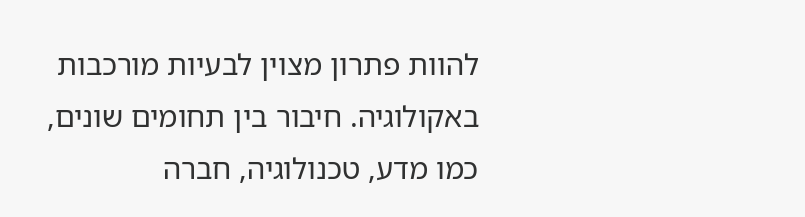להוות פתרון מצוין לבעיות מורכבות באקולוגיה. חיבור בין תחומים שונים, כמו מדע, טכנולוגיה, חברה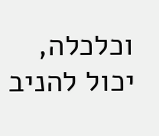וכלכלה, יכול להניב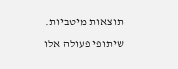תוצאות מיטביות. שיתופי פעולה אלו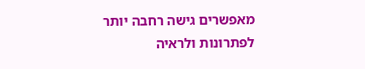מאפשרים גישה רחבה יותר לפתרונות ולראיה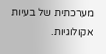מערכתית של בעיות אקולוגיות.